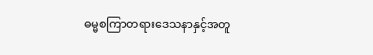ဓမ္မစကြာတရားဒေသနာနှင့်အတူ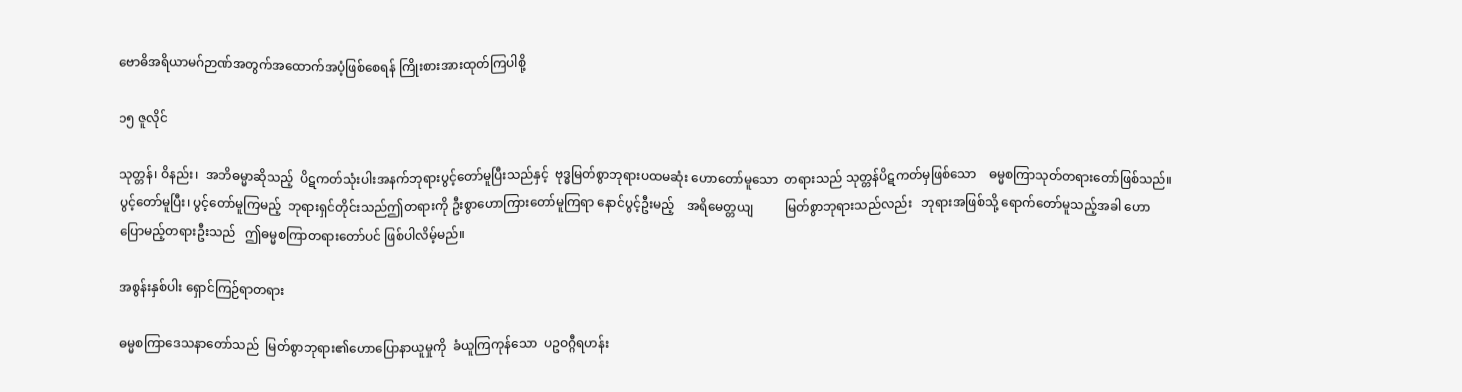ဗောဓိအရိယာမဂ်ဉာဏ်အတွက်အထောက်အပံ့ဖြစ်စေရန် ကြိုးစားအားထုတ်ကြပါစို့

၁၅ ဇူလိုင်

သုတ္တန်၊ ဝိနည်း၊  အဘိဓမ္မာဆိုသည့်  ပိဋကတ်သုံးပါးအနက်ဘုရားပွင့်တော်မူပြီးသည်နှင့်  ဗုဒ္ဓမြတ်စွာဘုရားပထမဆုံး ဟောတော်မူသော  တရားသည် သုတ္တန်ပိဋကတ်မှဖြစ်သော    ဓမ္မစကြာသုတ်တရားတော်ဖြစ်သည်။  ပွင့်တော်မူပြီး၊ ပွင့်တော်မူကြမည့်  ဘုရားရှင်တိုင်းသည်ဤတရားကို ဦးစွာဟောကြားတော်မူကြရာ နောင်ပွင့်ဦးမည့်    အရိမေတ္တယျ          မြတ်စွာဘုရားသည်လည်း   ဘုရားအဖြစ်သို့ ရောက်တော်မူသည့်အခါ ဟောပြောမည့်တရားဦးသည်   ဤဓမ္မစကြာတရားတော်ပင် ဖြစ်ပါလိမ့်မည်။

အစွန်းနှစ်ပါး ရှောင်ကြဉ်ရာတရား

ဓမ္မစကြာဒေသနာတော်သည်  မြတ်စွာဘုရား၏ဟောပြောနာယူမှုကို  ခံယူကြကုန်သော  ပဥဝဂ္ဂီရဟန်း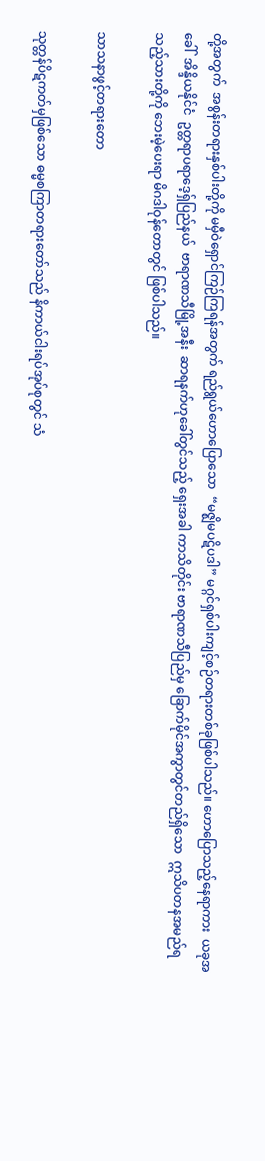တို့အတွက်  အစွန်းတရားနှစ်ပါးတို့ကို မမှီဝဲရှောင်ကြဉ်ကြရန်အတွက် ရည်ရွယ်ဟောပြောသော  “မဇ္ဈိမပဋိပဒါ” မဂ္ဂင်ရှစ်ပါးကျင့်စဉ်တရားတစ်ခုဖြစ်ပါသည်။ ဟောပြောသည့်နေရာကား  ယခုအခေါ်  အိန္ဒိယနိုင်ငံ  ဥတ္တရာပရာဒေ့ရှ်ပြည်နယ်  ဗာရာဏသီမြို့အနီး  ဆာရနက်ဟုခေါ်တွင်သည့် ရှေးအခါ ကာသိတိုင်း ဗာရာဏသီပြည်မှ ခြောက်မိုင်အကွာတွင်တည်ရှိသော  ဣသိပတနအမည်ရသည့်သားတို့ကို ဘေးမဲ့ပေးရာ မိဂဒါဝုန်တောတွင် ဖြစ်ပါသည်။

သာသနာဖွင့်တရားတော

သုတ္တန်ပိဋကတ်မှဖြစ်သော ဓမ္မစကြာတရားတော်သည် နိကာယ်ငါးရပ်အုပ်စုတွင် သံ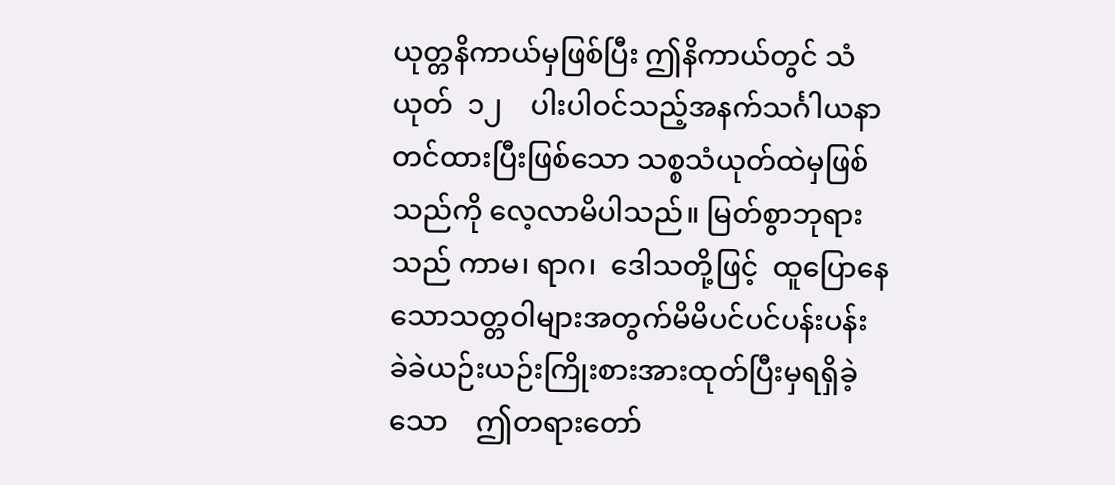ယုတ္တနိကာယ်မှဖြစ်ပြီး ဤနိကာယ်တွင် သံယုတ်  ၁၂    ပါးပါဝင်သည့်အနက်သင်္ဂါယနာတင်ထားပြီးဖြစ်သော သစ္စသံယုတ်ထဲမှဖြစ်သည်ကို လေ့လာမိပါသည်။ မြတ်စွာဘုရားသည် ကာမ၊ ရာဂ၊  ဒေါသတို့ဖြင့်  ထူပြောနေသောသတ္တဝါများအတွက်မိမိပင်ပင်ပန်းပန်း ခဲခဲယဉ်းယဉ်းကြိုးစားအားထုတ်ပြီးမှရရှိခဲ့သော    ဤတရားတော်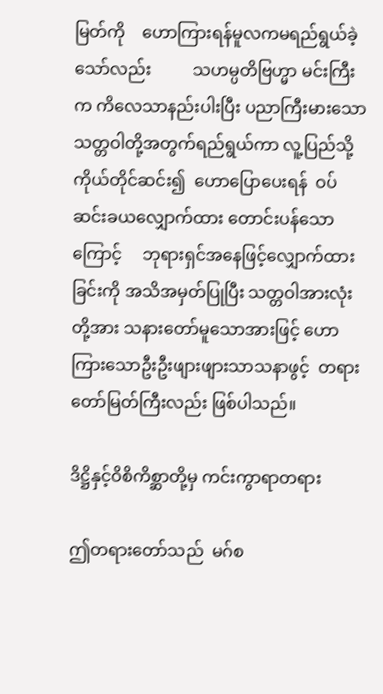မြတ်ကို    ဟောကြားရန်မူလကမရည်ရွယ်ခဲ့သော်လည်း          သဟမ္ပတိဗြဟ္မာ မင်းကြီးက ကိလေသာနည်းပါးပြီး ပညာကြီးမားသော သတ္တဝါတို့အတွက်ရည်ရွယ်ကာ လူ့ပြည်သို့ ကိုယ်တိုင်ဆင်း၍  ဟောပြောပေးရန်  ဝပ်ဆင်းခယလျှောက်ထား တောင်းပန်သောကြောင့်     ဘုရားရှင်အနေဖြင့်လျှောက်ထားခြင်းကို အသိအမှတ်ပြုပြီး သတ္တဝါအားလုံးတို့အား သနားတော်မူသောအားဖြင့် ဟောကြားသောဦးဦးဖျားဖျားသာသနာဖွင့်  တရားတော်မြတ်ကြီးလည်း ဖြစ်ပါသည်။

ဒိဋ္ဌိနှင့်ဝိစိကိစ္ဆာတို့မှ ကင်းကွာရာတရား

ဤတရားတော်သည်  မဂ်စ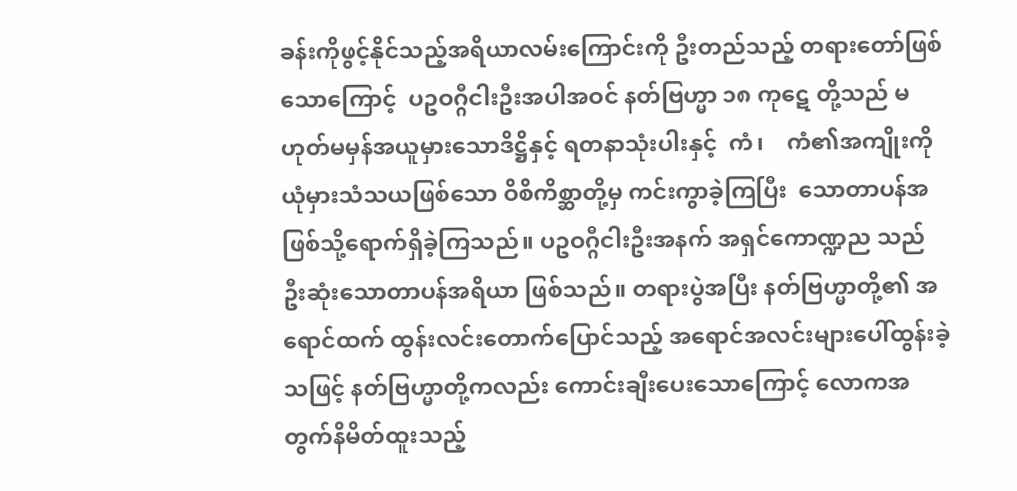ခန်းကိုဖွင့်နိုင်သည့်အရိယာလမ်းကြောင်းကို ဦးတည်သည့် တရားတော်ဖြစ်သောကြောင့်  ပဥဝဂ္ဂီငါးဦးအပါအဝင် နတ်ဗြဟ္မာ ၁၈ ကုဋေ တို့သည် မဟုတ်မမှန်အယူမှားသောဒိဋ္ဌိနှင့် ရတနာသုံးပါးနှင့်  ကံ၊    ကံ၏အကျိုးကို  ယုံမှားသံသယဖြစ်သော ဝိစိကိစ္ဆာတို့မှ ကင်းကွာခဲ့ကြပြီး  သောတာပန်အဖြစ်သို့ရောက်ရှိခဲ့ကြသည်။ ပဥဝဂ္ဂီငါးဦးအနက် အရှင်ကောဏ္ဍည သည် ဦးဆုံးသောတာပန်အရိယာ ဖြစ်သည်။ တရားပွဲအပြီး နတ်ဗြဟ္မာတို့၏ အရောင်ထက် ထွန်းလင်းတောက်ပြောင်သည့် အရောင်အလင်းများပေါ်ထွန်းခဲ့သဖြင့် နတ်ဗြဟ္မာတို့ကလည်း ကောင်းချီးပေးသောကြောင့် လောကအတွက်နိမိတ်ထူးသည့်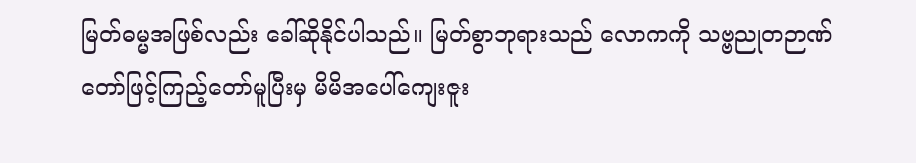မြတ်ဓမ္မအဖြစ်လည်း ခေါ်ဆိုနိုင်ပါသည်။ မြတ်စွာဘုရားသည် လောကကို သဗ္ဗညုတဉာဏ်တော်ဖြင့်ကြည့်တော်မူပြီးမှ မိမိအပေါ်ကျေးဇူး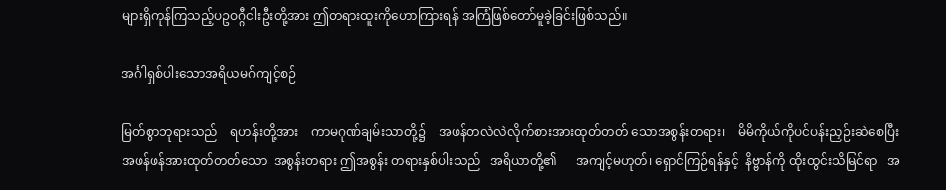များရှိကုန်ကြသည့်ပဥဝဂ္ဂီငါးဦးတို့အား ဤတရားထူးကိုဟောကြားရန် အကြံဖြစ်တော်မူခဲ့ခြင်းဖြစ်သည်။

အင်္ဂါရှစ်ပါးသောအရိယမဂ်ကျင့်စဉ်

မြတ်စွာဘုရားသည်    ရဟန်းတို့အား    ကာမဂုဏ်ချမ်းသာတို့၌    အဖန်တလဲလဲလိုက်စားအားထုတ်တတ် သောအစွန်းတရား၊    မိမိကိုယ်ကိုပင်ပန်းညှဉ်းဆဲစေပြီး အဖန်ဖန်အားထုတ်တတ်သော  အစွန်းတရား ဤအစွန်း တရားနှစ်ပါးသည်   အရိယာတို့၏      အကျင့်မဟုတ်၊ ရှောင်ကြဉ်ရန်နှင့်  နိဗ္ဗာန်ကို ထိုးထွင်းသိမြင်ရာ   အ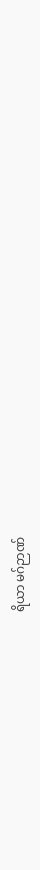ရိယာ မဂ်ဉာဏ်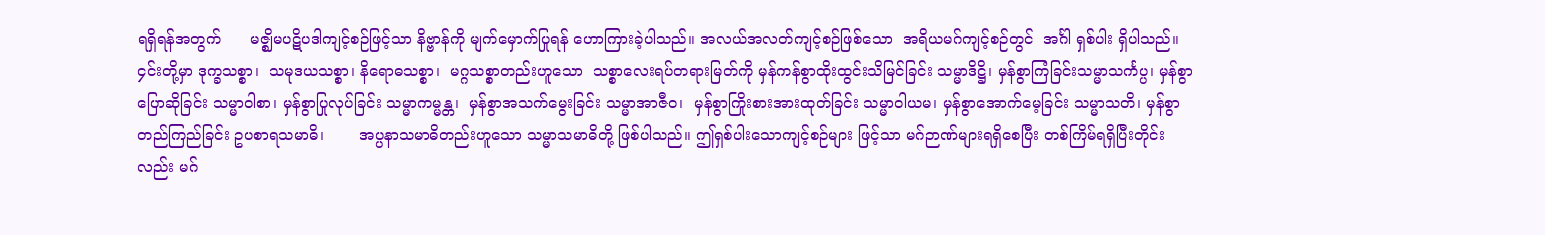ရရှိရန်အတွက်      မဇ္ဈိမပဋိပဒါကျင့်စဉ်ဖြင့်သာ နိဗ္ဗာန်ကို မျက်မှောက်ပြုရန် ဟောကြားခဲ့ပါသည်။ အလယ်အလတ်ကျင့်စဉ်ဖြစ်သော  အရိယမဂ်ကျင့်စဉ်တွင်  အင်္ဂါ ရှစ်ပါး ရှိပါသည်။  ၄င်းတို့မှာ ဒုက္ခသစ္စာ၊  သမုဒယသစ္စာ၊ နိရောဓသစ္စာ၊  မဂ္ဂသစ္စာတည်းဟူသော  သစ္စာလေးရပ်တရားမြတ်ကို မှန်ကန်စွာထိုးထွင်းသိမြင်ခြင်း သမ္မာဒိဋ္ဌိ၊ မှန်စွာကြံခြင်းသမ္မာသင်္ကပ္ပ၊ မှန်စွာပြောဆိုခြင်း သမ္မာဝါစာ၊ မှန်စွာပြုလုပ်ခြင်း သမ္မာကမ္မန္တ၊  မှန်စွာအသက်မွေးခြင်း သမ္မာအာဇီဝ၊  မှန်စွာကြိုးစားအားထုတ်ခြင်း သမ္မာဝါယမ၊ မှန်စွာအောက်မေ့ခြင်း သမ္မာသတိ၊ မှန်စွာတည်ကြည်ခြင်း ဥပစာရသမာဓိ၊       အပ္ပနာသမာဓိတည်းဟူသော သမ္မာသမာဓိတို့ ဖြစ်ပါသည်။ ဤရှစ်ပါးသောကျင့်စဉ်များ ဖြင့်သာ မဂ်ဉာဏ်များရရှိစေပြီး တစ်ကြိမ်ရရှိပြီးတိုင်းလည်း မဂ်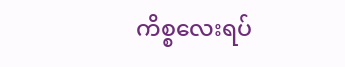ကိစ္စလေးရပ်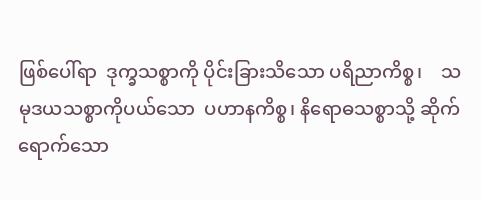ဖြစ်ပေါ်ရာ  ဒုက္ခသစ္စာကို ပိုင်းခြားသိသော ပရိညာကိစ္စ၊    သမုဒယသစ္စာကိုပယ်သော  ပဟာနကိစ္စ၊ နိရောဓသစ္စာသို့ ဆိုက်ရောက်သော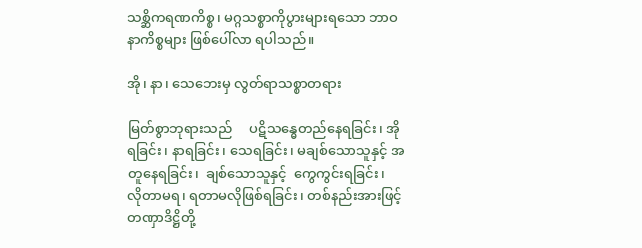သစ္ဆိကရဏကိစ္စ၊ မဂ္ဂသစ္စာကိုပွားများရသော ဘာဝနာကိစ္စများ ဖြစ်ပေါ်လာ ရပါသည်။

အို၊ နာ၊ သေဘေးမှ လွတ်ရာသစ္စာတရား

မြတ်စွာဘုရားသည်     ပဋိသန္ဓေတည်နေရခြင်း၊ အိုရခြင်း၊ နာရခြင်း၊ သေရခြင်း၊ မချစ်သောသူနှင့် အတူနေရခြင်း၊  ချစ်သောသူနှင့်  ကွေကွင်းရခြင်း၊  လိုတာမရ၊ ရတာမလိုဖြစ်ရခြင်း၊ တစ်နည်းအားဖြင့် တဏှာဒိဋ္ဌိတို့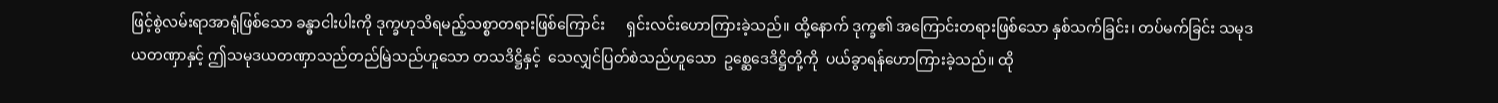ဖြင့်စွဲလမ်းရာအာရုံဖြစ်သော ခန္ဓာငါးပါးကို ဒုက္ခဟုသိရမည့်သစ္စာတရားဖြစ်ကြောင်း      ရှင်းလင်းဟောကြားခဲ့သည်။ ထို့နောက် ဒုက္ခ၏ အကြောင်းတရားဖြစ်သော နှစ်သက်ခြင်း၊ တပ်မက်ခြင်း သမုဒယတဏှာနှင့် ဤသမုဒယတဏှာသည်တည်မြဲသည်ဟူသော တသဒိဋ္ဌိနှင့်  သေလျှင်ပြတ်စဲသည်ဟူသော  ဥစ္ဆေဒေဒိဋ္ဌိတို့ကို  ပယ်ခွာရန်ဟောကြားခဲ့သည်။ ထို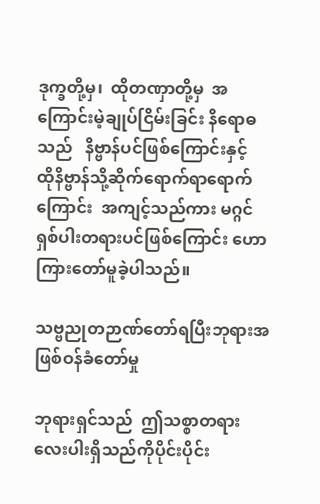ဒုက္ခတို့မှ၊  ထိုတဏှာတို့မှ  အကြောင်းမဲ့ချုပ်ငြိမ်းခြင်း နိရောဓသည်   နိဗ္ဗာန်ပင်ဖြစ်ကြောင်းနှင့်   ထိုနိဗ္ဗာန်သို့ဆိုက်ရောက်ရာရောက်ကြောင်း  အကျင့်သည်ကား မဂ္ဂင်ရှစ်ပါးတရားပင်ဖြစ်ကြောင်း ဟောကြားတော်မူခဲ့ပါသည်။

သဗ္ဗညုတဉာဏ်တော်ရပြီးဘုရားအဖြစ်ဝန်ခံတော်မှု

ဘုရားရှင်သည်  ဤသစ္စာတရားလေးပါးရှိသည်ကိုပိုင်းပိုင်း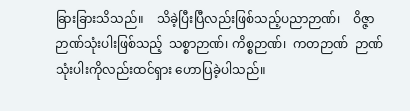ခြားခြားသိသည်။    သိခဲ့ပြီးပြီလည်းဖြစ်သည့်ပညာဉာဏ်၊    ဝိဇ္ဇာဉာဏ်သုံးပါးဖြစ်သည့်  သစ္စာဉာဏ်၊ ကိစ္စဉာဏ်၊  ကတဉာဏ်  ဉာဏ်သုံးပါးကိုလည်းထင်ရှား ဟောပြခဲ့ပါသည်။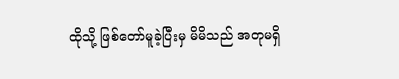ထိုသို့ ဖြစ်တော်မူခဲ့ပြီးမှ မိမိသည် အတုမရှိ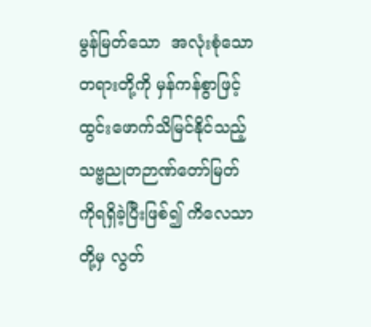မွန်မြတ်သော  အလုံးစုံသောတရားတို့ကို မှန်ကန်စွာဖြင့်ထွင်းဖောက်သိမြင်နိုင်သည့် သဗ္ဗညုတဉာဏ်တော်မြတ်ကိုရရှိခဲ့ပြီးဖြစ်၍ ကိလေသာတို့မှ လွတ်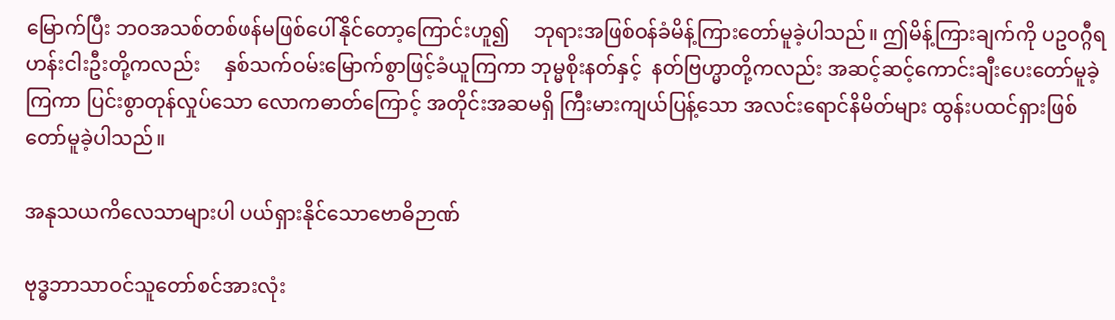မြောက်ပြီး ဘဝအသစ်တစ်ဖန်မဖြစ်ပေါ်နိုင်တော့ကြောင်းဟူ၍     ဘုရားအဖြစ်ဝန်ခံမိန့်ကြားတော်မူခဲ့ပါသည်။ ဤမိန့်ကြားချက်ကို ပဥဝဂ္ဂီရဟန်းငါးဦးတို့ကလည်း     နှစ်သက်ဝမ်းမြောက်စွာဖြင့်ခံယူကြကာ ဘုမ္မစိုးနတ်နှင့်  နတ်ဗြဟ္မာတို့ကလည်း အဆင့်ဆင့်ကောင်းချီးပေးတော်မူခဲ့ကြကာ ပြင်းစွာတုန်လှုပ်သော လောကဓာတ်ကြောင့် အတိုင်းအဆမရှိ ကြီးမားကျယ်ပြန့်သော အလင်းရောင်နိမိတ်များ ထွန်းပထင်ရှားဖြစ်တော်မူခဲ့ပါသည်။

အနုသယကိလေသာများပါ ပယ်ရှားနိုင်သောဗောဓိဉာဏ်

ဗုဒ္ဓဘာသာဝင်သူတော်စင်အားလုံး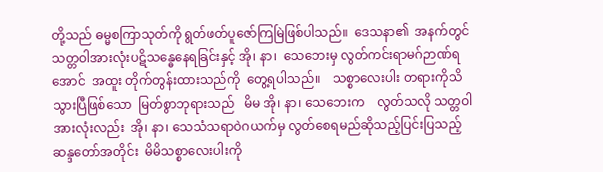တို့သည် ဓမ္မစကြာသုတ်ကို ရွတ်ဖတ်ပူဇော်ကြမြဲဖြစ်ပါသည်။  ဒေသနာ၏  အနက်တွင်   သတ္တဝါအားလုံးပဋိသန္ဓေနေရခြင်းနှင့် အို၊ နာ၊  သေဘေးမှ လွတ်ကင်းရာမဂ်ဉာဏ်ရအောင်  အထူး တိုက်တွန်းထားသည်ကို  တွေ့ရပါသည်။    သစ္စာလေးပါး တရားကိုသိသွားပြီဖြစ်သော  မြတ်စွာဘုရားသည်   မိမ အို၊ နာ၊ သေဘေးက    လွတ်သလို သတ္တဝါအားလုံးလည်း  အို၊ နာ၊ သေသံသရာဝဲဂယက်မှ လွတ်စေရမည်ဆိုသည့်ပြင်းပြသည့်  ဆန္ဒတော်အတိုင်း  မိမိသစ္စာလေးပါးကို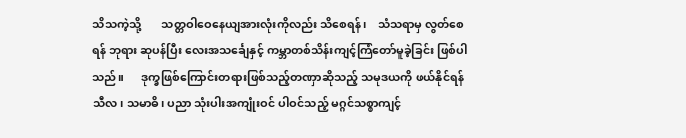သိသကဲ့သို့       သတ္တဝါဝေနေယျအားလုံးကိုလည်း သိစေရန်၊    သံသရာမှ လွတ်စေရန် ဘုရား ဆုပန်ပြီး လေးအသင်္ချေနှင့် ကမ္ဘာတစ်သိန်းကျင့်ကြံတော်မူခဲ့ခြင်း ဖြစ်ပါသည်။      ဒုက္ခဖြစ်ကြောင်းတရားဖြစ်သည့်တဏှာဆိုသည့် သမုဒယကို ဖယ်နိုင်ရန် သီလ၊ သမာဓိ၊ ပညာ သုံးပါးအကျုံးဝင် ပါဝင်သည့် မဂ္ဂင်သစ္စာကျင့်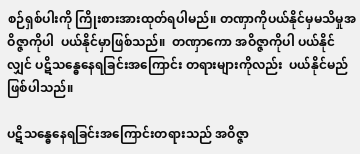စဉ်ရှစ်ပါးကို ကြိုးစားအားထုတ်ရပါမည်။ တဏှာကိုပယ်နိုင်မှမသိမှုအဝိဇ္ဇာကိုပါ  ပယ်နိုင်မှာဖြစ်သည်။  တဏှာကော အဝိဇ္ဇာကိုပါ ပယ်နိုင်လျှင် ပဋိသန္ဓေနေရခြင်းအကြောင်း တရားများကိုလည်း  ပယ်နိုင်မည်  ဖြစ်ပါသည်။

ပဋိသန္ဓေနေရခြင်းအကြောင်းတရားသည် အဝိဇ္ဇာ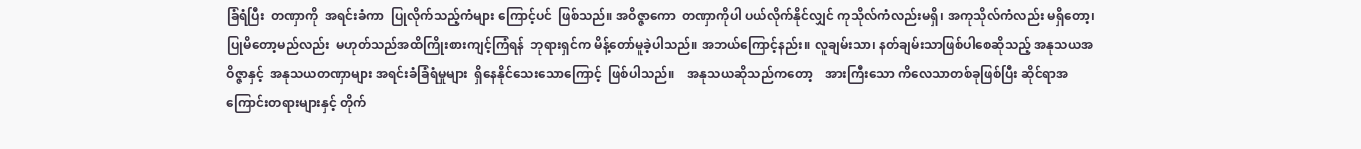ခြံရံပြီး  တဏှာကို  အရင်းခံကာ  ပြုလိုက်သည့်ကံများ ကြောင့်ပင်  ဖြစ်သည်။ အဝိဇ္ဇာကော  တဏှာကိုပါ ပယ်လိုက်နိုင်လျှင် ကုသိုလ်ကံလည်းမရှိ၊ အကုသိုလ်ကံလည်း မရှိတော့၊  ပြုမိတော့မည်လည်း  မဟုတ်သည်အထိကြိုးစားကျင့်ကြံရန်  ဘုရားရှင်က မိန့်တော်မူခဲ့ပါသည်။ အဘယ်ကြောင့်နည်း။ လူချမ်းသာ၊ နတ်ချမ်းသာဖြစ်ပါစေဆိုသည့် အနုသယအဝိဇ္ဇာနှင့်  အနုသယတဏှာများ အရင်းခံခြံရံမှုများ  ရှိနေနိုင်သေးသောကြောင့်  ဖြစ်ပါသည်။    အနုသယဆိုသည်ကတော့    အားကြီးသော ကိလေသာတစ်ခုဖြစ်ပြီး ဆိုင်ရာအကြောင်းတရားများနှင့် တိုက်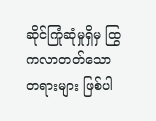ဆိုင်ကြုံဆုံမှုရှိမှ ထြွကလာတတ်သော တရားများ ဖြစ်ပါ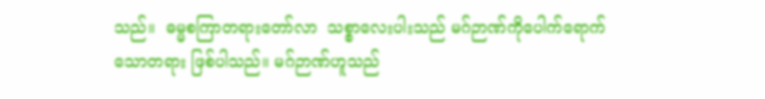သည်။  ဓမ္မစကြာတရားတော်လာ  သစ္စာလေးပါးသည် မဂ်ဉာဏ်ကိုပေါက်ရောက်သောတရား ဖြစ်ပါသည်။ မဂ်ဉာဏ်ဟူသည်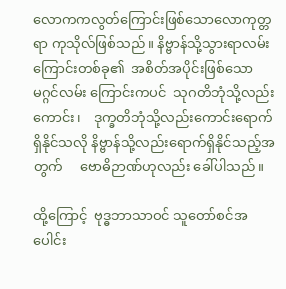လောကကလွတ်ကြောင်းဖြစ်သောလောကုတ္တရာ ကုသိုလ်ဖြစ်သည်။ နိဗ္ဗာန်သို့သွားရာလမ်း ကြောင်းတစ်ခု၏  အစိတ်အပိုင်းဖြစ်သော  မဂ္ဂင်လမ်း ကြောင်းကပင်  သုဂတိဘုံသို့လည်းကောင်း၊    ဒုက္ခတိဘုံသို့လည်းကောင်းရောက်ရှိနိုင်သလို နိဗ္ဗာန်သို့လည်းရောက်ရှိနိုင်သည့်အတွက်     ဗောဓိဉာဏ်ဟုလည်း ခေါ်ပါသည်။

ထို့ကြောင့်  ဗုဒ္ဓဘာသာဝင် သူတော်စင်အပေါင်း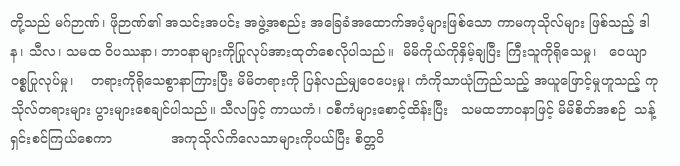တို့သည် မဂ်ဉာဏ်၊ ဖိုဉာဏ်၏ အသင်းအပင်း အဖွဲ့အစည်း အခြေခံအထောက်အပံ့များဖြစ်သော ကာမကုသိုလ်များ ဖြစ်သည့် ဒါန၊ သီလ၊ သမထ ဝိပဿနာ၊ ဘာဝနာများကိုပြုလုပ်အားထုတ်စေလိုပါသည်။  မိမိကိုယ်ကိုနှိမ့်ချပြီး ကြီးသူကိုရိုသေမှု၊   ဝေယျာဝစ္စပြုလုပ်မှု၊    တရားကိုရိုသေစွာနာကြားပြီး မိမိတရားကို ပြန်လည်မျှဝေပေးမှု၊ ကံကိုသာယုံကြည်သည့် အယူဖြောင့်မှုဟူသည့် ကုသိုလ်တရားများ ပွားများစေချင်ပါသည်။ သီလဖြင့် ကာယကံ၊ ဝစီကံများစောင့်ထိန်းပြီး   သမထဘာဝနာဖြင့် မိမိစိတ်အစဉ်  သန့်ရှင်းစင်ကြယ်စေကာ              အကုသိုလ်ကိလေသာများကိုပယ်ပြီး စိတ္တဝိ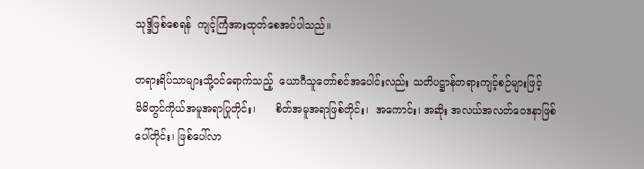သုဒ္ဒိဖြစ်စေရန်  ကျင့်ကြံအားထုတ်စေအပ်ပါသည်။

တရားရိပ်သာများသို့ဝင်ရောက်သည့်  ယောဂီသူတော်စင်အပေါင်းလည်း သတိပဋ္ဌာန်တရားကျင့်စဉ်များဖြင့်       မိမိတွင်ကိုယ်အမူအရာပြုတိုင်း၊      စိတ်အမူအရာဖြစ်တိုင်း၊  အကောင်း၊ အဆိုး အလယ်အလတ်ဝေဒနာဖြစ်ပေါ်တိုင်း၊ ဖြစ်ပေါ်လာ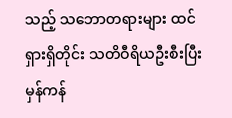သည့် သဘောတရားများ ထင်ရှားရှိတိုင်း သတိဝီရိယဦးစီးပြီး မှန်ကန်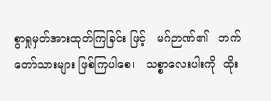စွာရှုမှတ်အားထုတ်ကြခြင်း ဖြင့်   မဂ်ဉာဏ်၏   ဘက်တော်သားများ ဖြစ်ကြပါစေ၊   သစ္စာလေးပါးကို  ထိုး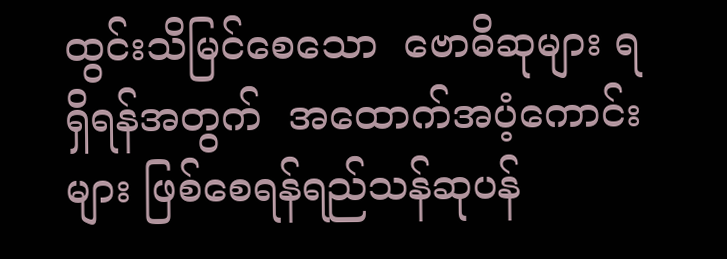ထွင်းသိမြင်စေသော  ဗောဓိဆုများ ရရှိရန်အတွက်  အထောက်အပံ့ကောင်းများ ဖြစ်စေရန်ရည်သန်ဆုပန်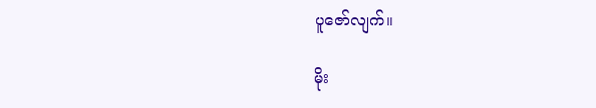ပူဇော်လျက်။

မိုး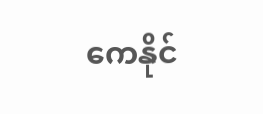ကေနိုင်